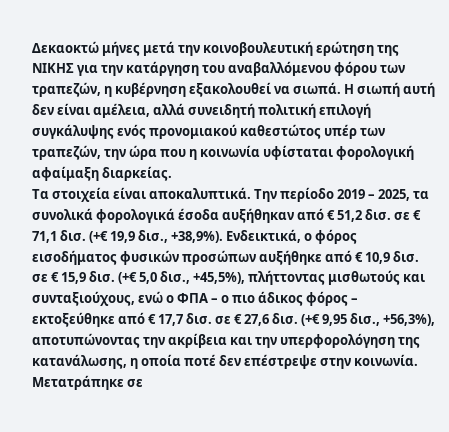Δεκαοκτώ μήνες μετά την κοινοβουλευτική ερώτηση της ΝΙΚΗΣ για την κατάργηση του αναβαλλόμενου φόρου των τραπεζών, η κυβέρνηση εξακολουθεί να σιωπά. Η σιωπή αυτή δεν είναι αμέλεια, αλλά συνειδητή πολιτική επιλογή συγκάλυψης ενός προνομιακού καθεστώτος υπέρ των τραπεζών, την ώρα που η κοινωνία υφίσταται φορολογική αφαίμαξη διαρκείας.
Τα στοιχεία είναι αποκαλυπτικά. Την περίοδο 2019 – 2025, τα συνολικά φορολογικά έσοδα αυξήθηκαν από € 51,2 δισ. σε € 71,1 δισ. (+€ 19,9 δισ., +38,9%). Ενδεικτικά, ο φόρος εισοδήματος φυσικών προσώπων αυξήθηκε από € 10,9 δισ. σε € 15,9 δισ. (+€ 5,0 δισ., +45,5%), πλήττοντας μισθωτούς και συνταξιούχους, ενώ ο ΦΠΑ – ο πιο άδικος φόρος – εκτοξεύθηκε από € 17,7 δισ. σε € 27,6 δισ. (+€ 9,95 δισ., +56,3%), αποτυπώνοντας την ακρίβεια και την υπερφορολόγηση της κατανάλωσης, η οποία ποτέ δεν επέστρεψε στην κοινωνία. Μετατράπηκε σε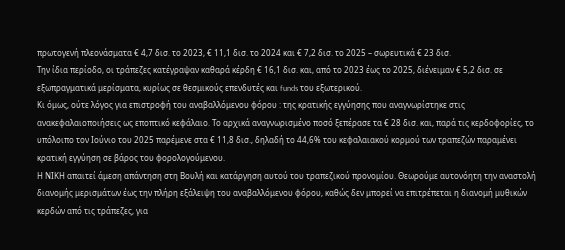πρωτογενή πλεονάσματα € 4,7 δισ. το 2023, € 11,1 δισ. το 2024 και € 7,2 δισ. το 2025 – σωρευτικά € 23 δισ.
Την ίδια περίοδο, οι τράπεζες κατέγραψαν καθαρά κέρδη € 16,1 δισ. και, από το 2023 έως το 2025, διένειμαν € 5,2 δισ. σε εξωπραγματικά μερίσματα, κυρίως σε θεσμικούς επενδυτές και funds του εξωτερικού.
Κι όμως, ούτε λόγος για επιστροφή του αναβαλλόμενου φόρου : της κρατικής εγγύησης που αναγνωρίστηκε στις ανακεφαλαιοποιήσεις ως εποπτικό κεφάλαιο. Το αρχικά αναγνωρισμένο ποσό ξεπέρασε τα € 28 δισ. και, παρά τις κερδοφορίες, το υπόλοιπο τον Ιούνιο του 2025 παρέμενε στα € 11,8 δισ., δηλαδή το 44,6% του κεφαλαιακού κορμού των τραπεζών παραμένει κρατική εγγύηση σε βάρος του φορολογούμενου.
Η ΝΙΚΗ απαιτεί άμεση απάντηση στη Βουλή και κατάργηση αυτού του τραπεζικού προνομίου. Θεωρούμε αυτονόητη την αναστολή διανομής μερισμάτων έως την πλήρη εξάλειψη του αναβαλλόμενου φόρου, καθώς δεν μπορεί να επιτρέπεται η διανομή μυθικών κερδών από τις τράπεζες, για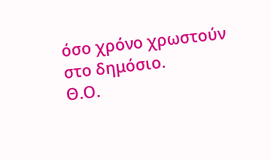όσο χρόνο χρωστούν στο δημόσιο.
Θ.Ο.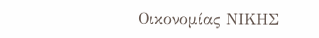Οικονομίας ΝΙΚΗΣ